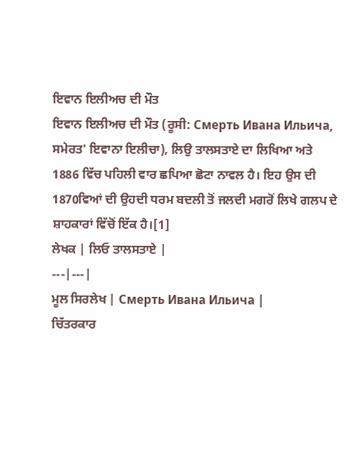ਇਵਾਨ ਇਲੀਅਚ ਦੀ ਮੌਤ
ਇਵਾਨ ਇਲੀਅਚ ਦੀ ਮੌਤ (ਰੂਸੀ: Смерть Ивана Ильича, ਸਮੇਰਤ' ਇਵਾਨਾ ਇਲੀਚਾ), ਲਿਉ ਤਾਲਸਤਾਏ ਦਾ ਲਿਖਿਆ ਅਤੇ 1886 ਵਿੱਚ ਪਹਿਲੀ ਵਾਰ ਛਪਿਆ ਛੋਟਾ ਨਾਵਲ ਹੈ। ਇਹ ਉਸ ਦੀ 1870ਵਿਆਂ ਦੀ ਉਹਦੀ ਧਰਮ ਬਦਲੀ ਤੋਂ ਜਲਦੀ ਮਗਰੋਂ ਲਿਖੇ ਗਲਪ ਦੇ ਸ਼ਾਹਕਾਰਾਂ ਵਿੱਚੋਂ ਇੱਕ ਹੈ।[1]
ਲੇਖਕ | ਲਿਓ ਤਾਲਸਤਾਏ |
---|---|
ਮੂਲ ਸਿਰਲੇਖ | Смерть Ивана Ильича |
ਚਿੱਤਰਕਾਰ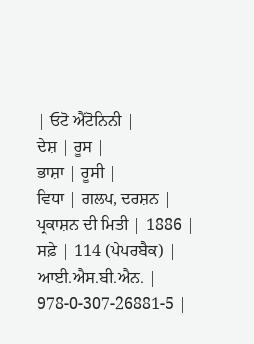| ਓਟੋ ਐਂਟੋਨਿਨੀ |
ਦੇਸ਼ | ਰੂਸ |
ਭਾਸ਼ਾ | ਰੂਸੀ |
ਵਿਧਾ | ਗਲਪ, ਦਰਸ਼ਨ |
ਪ੍ਰਕਾਸ਼ਨ ਦੀ ਮਿਤੀ | 1886 |
ਸਫ਼ੇ | 114 (ਪੇਪਰਬੈਕ) |
ਆਈ.ਐਸ.ਬੀ.ਐਨ. | 978-0-307-26881-5 |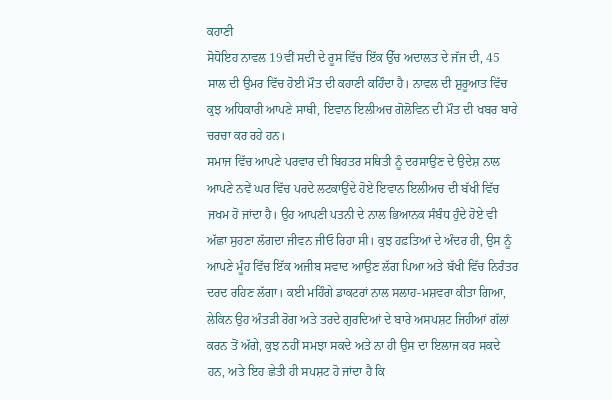ਕਹਾਣੀ
ਸੋਧੋਇਹ ਨਾਵਲ 19ਵੀਂ ਸਦੀ ਦੇ ਰੂਸ ਵਿੱਚ ਇੱਕ ਉੱਚ ਅਦਾਲਤ ਦੇ ਜੱਜ ਦੀ, 45 ਸਾਲ ਦੀ ਉਮਰ ਵਿੱਚ ਹੋਈ ਮੌਤ ਦੀ ਕਹਾਣੀ ਕਹਿੰਦਾ ਹੈ। ਨਾਵਲ ਦੀ ਸ਼ੁਰੂਆਤ ਵਿੱਚ ਕੁਝ ਅਧਿਕਾਰੀ ਆਪਣੇ ਸਾਥੀ, ਇਵਾਨ ਇਲੀਅਚ ਗੋਲੋਵਿਨ ਦੀ ਮੌਤ ਦੀ ਖਬਰ ਬਾਰੇ ਚਰਚਾ ਕਰ ਰਹੇ ਹਨ।
ਸਮਾਜ ਵਿੱਚ ਆਪਣੇ ਪਰਵਾਰ ਦੀ ਬਿਹਤਰ ਸਥਿਤੀ ਨੂੰ ਦਰਸਾਉਣ ਦੇ ਉਦੇਸ਼ ਨਾਲ ਆਪਣੇ ਨਵੇਂ ਘਰ ਵਿੱਚ ਪਰਦੇ ਲਟਕਾਉਂਦੇ ਹੋਏ ਇਵਾਨ ਇਲੀਅਚ ਦੀ ਬੱਖੀ ਵਿੱਚ ਜਖਮ ਹੋ ਜਾਂਦਾ ਹੈ। ਉਹ ਆਪਣੀ ਪਤਨੀ ਦੇ ਨਾਲ ਭਿਆਨਕ ਸੰਬੰਧ ਹੁੰਦੇ ਹੋਏ ਵੀ ਅੱਛਾ ਸੁਹਣਾ ਲੱਗਦਾ ਜੀਵਨ ਜੀਓ ਰਿਹਾ ਸੀ। ਕੁਝ ਹਫ਼ਤਿਆਂ ਦੇ ਅੰਦਰ ਹੀ, ਉਸ ਨੂੰ ਆਪਣੇ ਮੂੰਹ ਵਿੱਚ ਇੱਕ ਅਜੀਬ ਸਵਾਦ ਆਉਣ ਲੱਗ ਪਿਆ ਅਤੇ ਬੱਖੀ ਵਿੱਚ ਨਿਰੰਤਰ ਦਰਦ ਰਹਿਣ ਲੱਗਾ। ਕਈ ਮਹਿੰਗੇ ਡਾਕਟਰਾਂ ਨਾਲ ਸਲਾਹ-ਮਸ਼ਵਰਾ ਕੀਤਾ ਗਿਆ, ਲੇਕਿਨ ਉਹ ਅੰਤੜੀ ਰੋਗ ਅਤੇ ਤਰਦੇ ਗੁਰਦਿਆਂ ਦੇ ਬਾਰੇ ਅਸਪਸ਼ਟ ਜਿਹੀਆਂ ਗੱਲਾਂ ਕਰਨ ਤੋਂ ਅੱਗੇ, ਕੁਝ ਨਹੀਂ ਸਮਝਾ ਸਕਦੇ ਅਤੇ ਨਾ ਹੀ ਉਸ ਦਾ ਇਲਾਜ ਕਰ ਸਕਦੇ ਹਨ, ਅਤੇ ਇਹ ਛੇਤੀ ਹੀ ਸਪਸ਼ਟ ਹੋ ਜਾਂਦਾ ਹੈ ਕਿ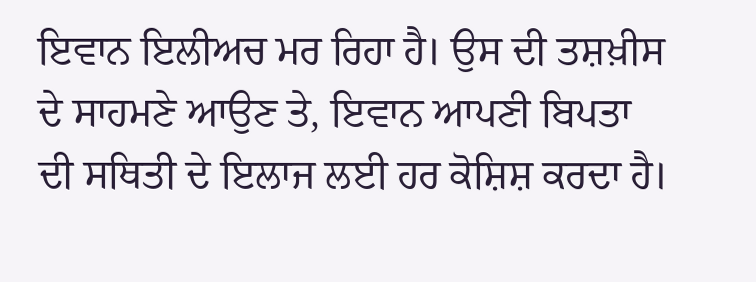ਇਵਾਨ ਇਲੀਅਚ ਮਰ ਰਿਹਾ ਹੈ। ਉਸ ਦੀ ਤਸ਼ਖ਼ੀਸ ਦੇ ਸਾਹਮਣੇ ਆਉਣ ਤੇ, ਇਵਾਨ ਆਪਣੀ ਬਿਪਤਾ ਦੀ ਸਥਿਤੀ ਦੇ ਇਲਾਜ ਲਈ ਹਰ ਕੋਸ਼ਿਸ਼ ਕਰਦਾ ਹੈ।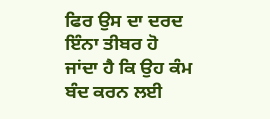ਫਿਰ ਉਸ ਦਾ ਦਰਦ ਇੰਨਾ ਤੀਬਰ ਹੋ ਜਾਂਦਾ ਹੈ ਕਿ ਉਹ ਕੰਮ ਬੰਦ ਕਰਨ ਲਈ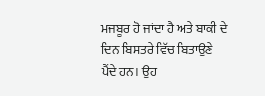ਮਜਬੂਰ ਹੋ ਜਾਂਦਾ ਹੈ ਅਤੇ ਬਾਕੀ ਦੇ ਦਿਨ ਬਿਸਤਰੇ ਵਿੱਚ ਬਿਤਾਉਣੇ ਪੈਂਦੇ ਹਨ। ਉਹ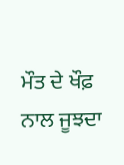ਮੌਤ ਦੇ ਖੌਫ਼ ਨਾਲ ਜੂਝਦਾ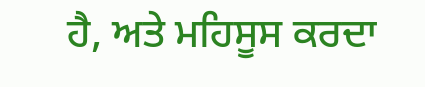ਹੈ, ਅਤੇ ਮਹਿਸੂਸ ਕਰਦਾ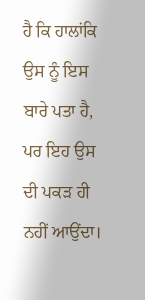ਹੈ ਕਿ ਹਾਲਾਂਕਿ ਉਸ ਨੂੰ ਇਸ ਬਾਰੇ ਪਤਾ ਹੈ, ਪਰ ਇਹ ਉਸ ਦੀ ਪਕੜ ਹੀ ਨਹੀਂ ਆਉਂਦਾ।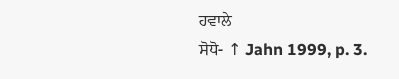ਹਵਾਲੇ
ਸੋਧੋ- ↑ Jahn 1999, p. 3.